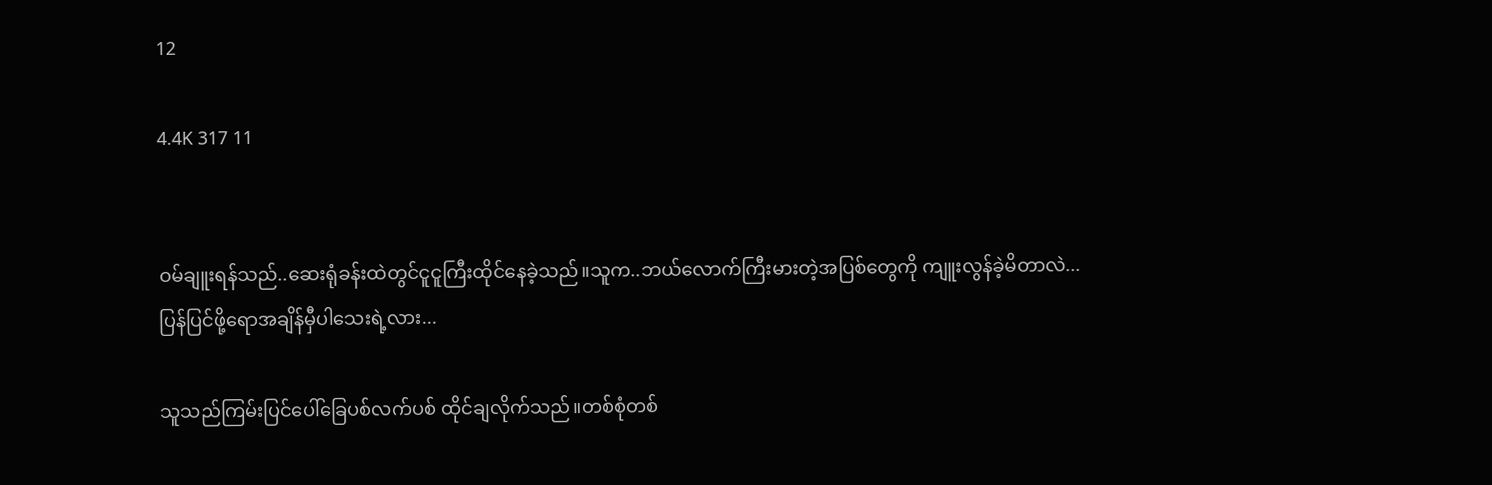12

4.4K 317 11


ဝမ်ချူးရန်သည်..ဆေးရုံခန်းထဲတွင်ငူငူကြီးထိုင်နေခဲ့သည်။သူက..ဘယ်လောက်ကြီးမားတဲ့အပြစ်တွေကို ကျူးလွန်ခဲ့မိတာလဲ...
ပြန်ပြင်ဖို့ရောအချိန်မှီပါသေးရဲ့လား...

သူသည်ကြမ်းပြင်ပေါ်ခြေပစ်လက်ပစ် ထိုင်ချလိုက်သည်။တစ်စုံတစ်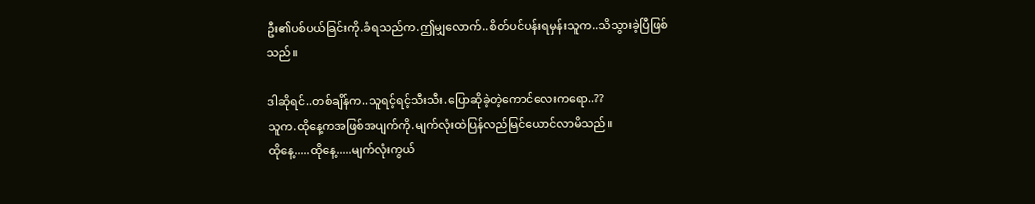ဦး၏ပစ်ပယ်ခြင်းကို.ခံရသည်က.ဤမျှလောက်..စိတ်ပင်ပန်းရမှန်းသူက..သိသွားခဲ့ပြီဖြစ်သည်။

ဒါဆိုရင်..တစ်ချိန်က..သူရင့်ရင့်သီးသီး.ပြောဆိုခဲ့တဲ့ကောင်လေးကရော..??
သူက.ထိုနေ့ကအဖြစ်အပျက်ကို.မျက်လုံးထဲပြန်လည်မြင်ယောင်လာမိသည်။
ထိုနေ့.....ထိုနေ့.....မျက်လုံးကွယ်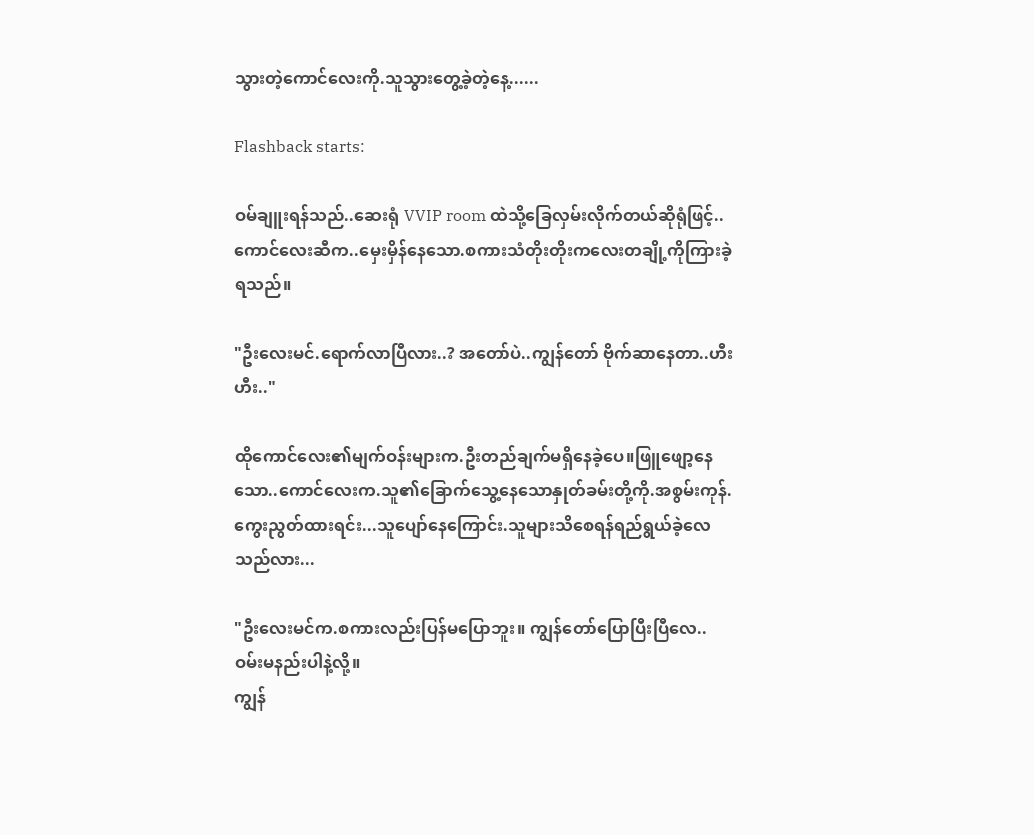သွားတဲ့ကောင်လေးကို.သူသွားတွေ့ခဲ့တဲ့နေ့......

Flashback starts:

ဝမ်ချူးရန်သည်..ဆေးရုံ VVIP room ထဲသို့ခြေလှမ်းလိုက်တယ်ဆိုရုံဖြင့်..ကောင်လေးဆီက..မှေးမှိန်နေသော.စကားသံတိုးတိုးကလေးတချို့ကိုကြားခဲ့ရသည်။

"ဦးလေးမင်.ရောက်လာပြီလား..? အတော်ပဲ..ကျွန်တော် ဗိုက်ဆာနေတာ..ဟီးဟီး.."

ထိုကောင်လေး၏မျက်ဝန်းများက.ဦးတည်ချက်မရှိနေခဲ့ပေ။ဖြူဖျော့နေသော..ကောင်လေးက.သူ၏ခြောက်သွေ့နေသောနှုတ်ခမ်းတို့ကို.အစွမ်းကုန်.ကွေးညွတ်ထားရင်း...သူပျော်နေကြောင်း.သူများသိစေရန်ရည်ရွယ်ခဲ့လေသည်လား...

"ဦးလေးမင်က.စကားလည်းပြန်မပြောဘူး။ ကျွန်တော်ပြောပြီးပြီလေ..ဝမ်းမနည်းပါနဲ့လို့။
ကျွန်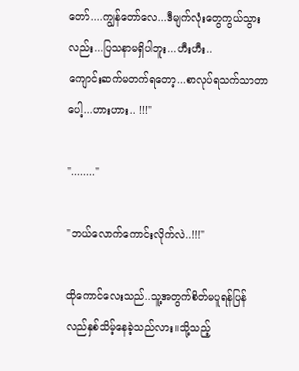တော်....ကျွန်တော်လေ...ဒီမျက်လုံးတွေကွယ်သွားလည်း...ပြသနာမရှိပါဘူး...ဟီးဟီး..
ကျောင်းဆက်မတက်ရတော့...စာလုပ်ရသက်သာတာပေါ့...ဟားဟား.. !!!"

"........"

"ဘယ်လောက်ကောင်းလိုက်လဲ..!!!"

ထိုကောင်လေးသည်..သူ့အတွက်စိတ်မပူရန်ပြန်လည်နှစ်သိမ့်နေခဲ့သည်လား။သို့သည့်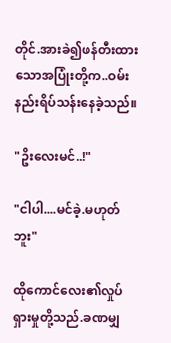တိုင်.အားခဲ၍ဖန်တီးထားသောအပြုံးတို့က..ဝမ်းနည်းရိပ်သန်းနေခဲ့သည်။

"ဥိးလေးမင်..!"

"ငါပါ....မင်ခဲ့.မဟုတ်ဘူး"

ထိုကောင်လေး၏လှုပ်ရှားမှုတို့သည်.ခဏမျှ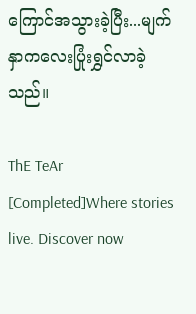ကြောင်အသွားခဲ့ပြီး...မျက်နှာကလေးပြုံးရွှင်လာခဲ့သည်။

ThE TeAr [Completed]Where stories live. Discover now